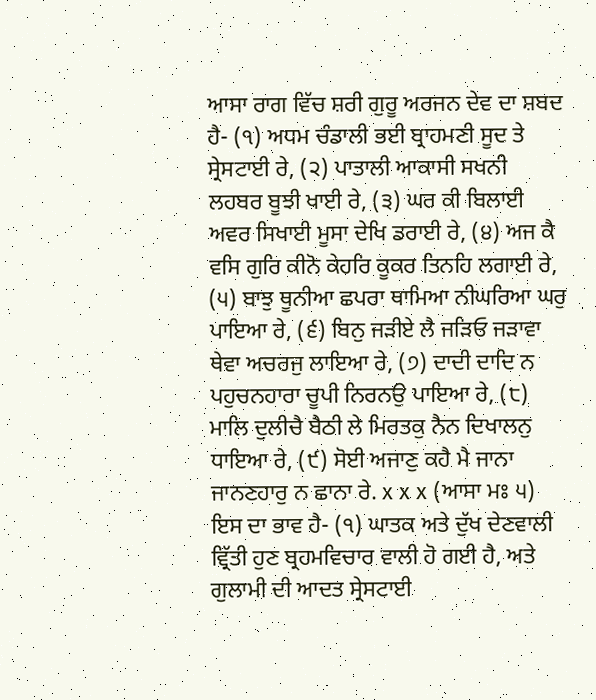ਆਸਾ ਰਾਗ ਵਿੱਚ ਸ਼ਰੀ ਗੁਰੂ ਅਰਜਨ ਦੇਵ ਦਾ ਸ਼ਬਦ ਹੈ- (੧) ਅਧਮ ਚੰਡਾਲੀ ਭਈ ਬ੍ਰਾਹਮਣੀ ਸੂਦ ਤੇ ਸ੍ਰੇਸਟਾਈ ਰੇ, (੨) ਪਾਤਾਲੀ ਆਕਾਸੀ ਸਖਨੀ ਲਹਬਰ ਬੂਝੀ ਖਾਈ ਰੇ, (੩) ਘਰ ਕੀ ਬਿਲਾਈ ਅਵਰ ਸਿਖਾਈ ਮੂਸਾ ਦੇਖਿ ਡਰਾਈ ਰੇ, (੪) ਅਜ ਕੈ ਵਸਿ ਗੁਰਿ ਕੀਨੋ ਕੇਹਰਿ ਕੂਕਰ ਤਿਨਹਿ ਲਗਾਈ ਰੇ, (੫) ਬਾਝੁ ਥੂਨੀਆ ਛਪਰਾ ਥਾਮਿਆ ਨੀਘਰਿਆ ਘਰੁ ਪਾਇਆ ਰੇ, (੬) ਬਿਨੁ ਜੜੀਏ ਲੈ ਜੜਿਓ ਜੜਾਵਾ ਥੇਵਾ ਅਚਰਜੁ ਲਾਇਆ ਰੇ, (੭) ਦਾਦੀ ਦਾਦਿ ਨ ਪਹੁਚਨਹਾਰਾ ਚੂਪੀ ਨਿਰਨਉ ਪਾਇਆ ਰੇ, (੮) ਮਾਲਿ ਦੁਲੀਚੈ ਬੈਠੀ ਲੇ ਮਿਰਤਕੁ ਨੈਨ ਦਿਖਾਲਨੁ ਧਾਇਆ ਰੇ, (੯) ਸੋਈ ਅਜਾਣੁ ਕਹੈ ਮੈ ਜਾਨਾ ਜਾਨਣਹਾਰੁ ਨ ਛਾਨਾ ਰੇ. x x x (ਆਸਾ ਮਃ ੫) ਇਸ ਦਾ ਭਾਵ ਹੈ- (੧) ਘਾਤਕ ਅਤੇ ਦੁੱਖ ਦੇਣਵਾਲੀ ਵ੍ਰਿੱਤੀ ਹੁਣ ਬ੍ਰਹਮਵਿਚਾਰ ਵਾਲੀ ਹੋ ਗਈ ਹੈ, ਅਤੇ ਗੁਲਾਮੀ ਦੀ ਆਦਤ ਸ੍ਰੇਸਟਾਈ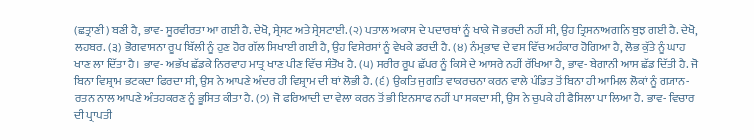(ਛਤ੍ਰਾਣੀ) ਬਣੀ ਹੈ, ਭਾਵ- ਸੂਰਵੀਰਤਾ ਆ ਗਈ ਹੈ. ਦੇਖੋ, ਸ੍ਰੇਸਟ ਅਤੇ ਸ੍ਰੇਸਟਾਈ. (੨) ਪਤਾਲ ਅਕਾਸ ਦੇ ਪਦਾਰਥਾਂ ਨੂੰ ਖਾਕੇ ਜੋ ਭਰਦੀ ਨਹੀਂ ਸੀ, ਉਹ ਤ੍ਰਿਸਨਾਅਗਨਿ ਬੁਝ ਗਈ ਹੈ. ਦੇਖੋ, ਲਹਬਰ. (੩) ਭੋਗਵਾਸਨਾ ਰੂਪ ਬਿੱਲੀ ਨੂੰ ਹੁਣ ਹੋਰ ਗੱਲ ਸਿਖਾਈ ਗਈ ਹੈ, ਉਹ ਵਿਸੇਰਸਾਂ ਨੂੰ ਵੇਖਕੇ ਡਰਦੀ ਹੈ. (੪) ਨੰਮ੍ਰਭਾਵ ਦੇ ਵਸ ਵਿੱਚ ਅਹੰਕਾਰ ਹੋਗਿਆ ਹੈ, ਲੋਭ ਕੁੱਤੇ ਨੂੰ ਘਾਹ ਖਾਣ ਲਾ ਦਿੱਤਾ ਹੈ। ਭਾਵ- ਅਭੱਖ ਛੱਡਕੇ ਨਿਰਵਾਹ ਮਾਤ੍ਰ ਖਾਣ ਪੀਣ ਵਿੱਚ ਸੰਤੋਖ ਹੈ. (੫) ਸਰੀਰ ਰੂਪ ਛੱਪਰ ਨੂੰ ਕਿਸੇ ਦੇ ਆਸਰੇ ਨਹੀਂ ਰੱਖਿਆ ਹੈ, ਭਾਵ- ਬੇਗਾਨੀ ਆਸ ਛੱਡ ਦਿੱਤੀ ਹੈ. ਜੋ ਬਿਨਾ ਵਿਸ਼੍ਰਾਮ ਭਟਕਦਾ ਫਿਰਦਾ ਸੀ, ਉਸ ਨੇ ਆਪਣੇ ਅੰਦਰ ਹੀ ਵਿਸ਼੍ਰਾਮ ਦੀ ਥਾਂ ਲੋਭੀ ਹੈ. (੬) ਉਕਤਿ ਜੁਗਤਿ ਵਾਕਰਚਨਾ ਕਰਨ ਵਾਲੇ ਪੰਡਿਤ ਤੋਂ ਬਿਨਾ ਹੀ ਆਮਿਲ ਲੋਕਾਂ ਨੂੰ ਗ੍ਯਾਨ- ਰਤਨ ਨਾਲ ਆਪਣੇ ਅੰਤਹਕਰਣ ਨੂੰ ਭੂਸਿਤ ਕੀਤਾ ਹੈ. (੭) ਜੋ ਫਰਿਆਦੀ ਦਾ ਵੇਲਾ ਕਰਨ ਤੋਂ ਭੀ ਇਨਸਾਫ ਨਹੀਂ ਪਾ ਸਕਦਾ ਸੀ, ਉਸ ਨੇ ਚੁਪਕੇ ਹੀ ਫੈਸਿਲਾ ਪਾ ਲਿਆ ਹੈ. ਭਾਵ- ਵਿਚਾਰ ਦੀ ਪ੍ਰਾਪਤੀ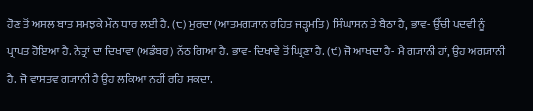ਹੋਣ ਤੋਂ ਅਸਲ ਬਾਤ ਸਮਝਕੇ ਮੌਨ ਧਾਰ ਲਈ ਹੈ. (੮) ਮੁਰਦਾ (ਆਤਮਗ੍ਯਾਨ ਰਹਿਤ ਜੜ੍ਹਮਤਿ) ਸਿੰਘਾਸਨ ਤੇ ਬੈਠਾ ਹੈ, ਭਾਵ- ਉੱਚੀ ਪਦਵੀ ਨੂੰ ਪ੍ਰਾਪਤ ਹੋਇਆ ਹੈ. ਨੇਤ੍ਰਾਂ ਦਾ ਦਿਖਾਵਾ (ਅਡੰਬਰ) ਨੱਠ ਗਿਆ ਹੈ. ਭਾਵ- ਦਿਖਾਵੇ ਤੋਂ ਘ੍ਰਿਣਾ ਹੈ. (੯) ਜੋ ਆਖਦਾ ਹੈ- ਮੈ ਗ੍ਯਾਨੀ ਹਾਂ, ਉਹ ਅਗ੍ਯਾਨੀ ਹੈ. ਜੋ ਵਾਸਤਵ ਗ੍ਯਾਨੀ ਹੈ ਉਹ ਲਕਿਆ ਨਹੀਂ ਰਹਿ ਸਕਦਾ.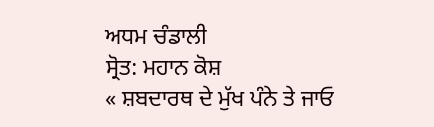ਅਧਮ ਚੰਡਾਲੀ
ਸ੍ਰੋਤ: ਮਹਾਨ ਕੋਸ਼
« ਸ਼ਬਦਾਰਥ ਦੇ ਮੁੱਖ ਪੰਨੇ ਤੇ ਜਾਓ